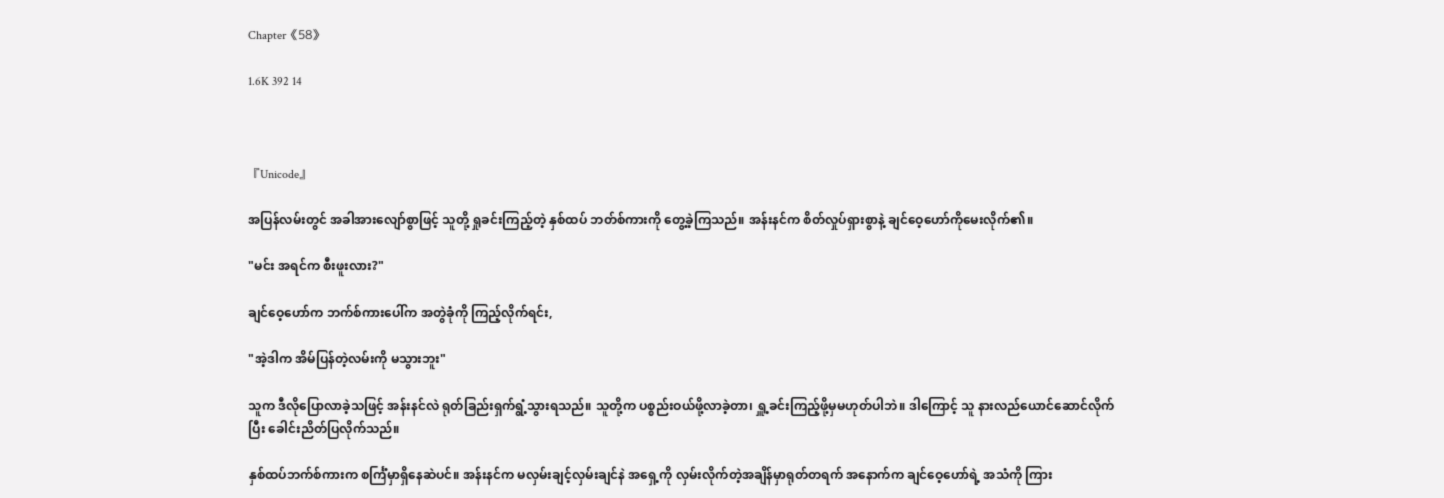Chapter《58》

1.6K 392 14



『Unicode』

အပြန်လမ်းတွင် အခါအားလျော်စွာဖြင့် သူတို့ ရှုခင်းကြည့်တဲ့ နှစ်ထပ် ဘတ်စ်ကားကို တွေ့ခဲ့ကြသည်။ အန်းနင်က စိတ်လှုပ်ရှားစွာနဲ့ ချင်ဝေ့ဟော်ကိုမေးလိုက်၏။

"မင်း အရင်က စီးဖူးလား?"

ချင်ဝေ့ဟော်က ဘက်စ်ကားပေါ်က အတွဲခုံကို ကြည့်လိုက်ရင်း,

"အဲ့ဒါက အိမ်ပြန်တဲ့လမ်းကို မသွားဘူး"

သူက ဒီလိုပြောလာခဲ့သဖြင့် အန်းနင်လဲ ရုတ်ခြည်းရှက်ရွံ့သွားရသည်။ သူတို့က ပစ္စည်းဝယ်ဖို့လာခဲ့တာ၊ ရှူ့ခင်းကြည့်ဖို့မှမဟုတ်ပါဘဲ။ ဒါကြောင့် သူ နားလည်ယောင်ဆောင်လိုက်ပြီး ခေါင်းညိတ်ပြလိုက်သည်။

နှစ်ထပ်ဘက်စ်ကားက စင်္ကြံမှာရှိနေဆဲပင်။ အန်းနင်က မလှမ်းချင့်လှမ်းချင်နဲ အရှေ့ကို လှမ်းလိုက်တဲ့အချိန်မှာရုတ်တရက် အနောက်က ချင်ဝေ့ဟော်ရဲ့ အသံကို ကြား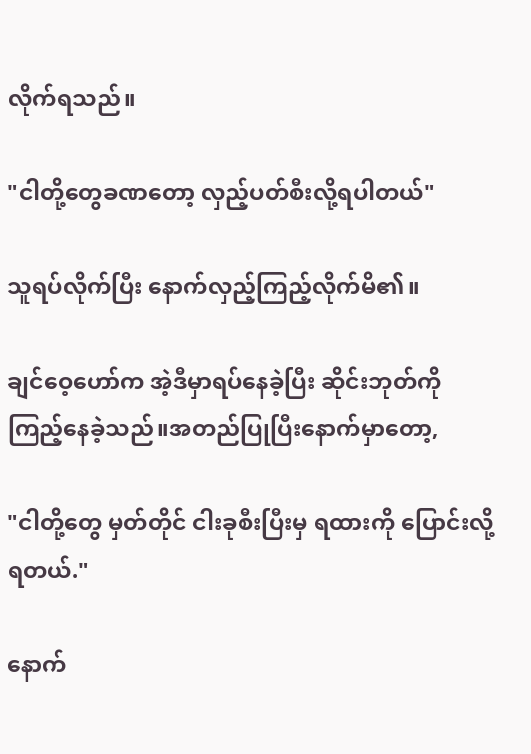လိုက်ရသည်။

"ငါတို့တွေခဏတော့ လှည့်ပတ်စီးလို့ရပါတယ်"

သူရပ်လိုက်ပြီး နောက်လှည့်ကြည့်လိုက်မိ၏။

ချင်ဝေ့ဟော်က အဲ့ဒီမှာရပ်နေခဲ့ပြီး ဆိုင်းဘုတ်ကို ကြည့်နေခဲ့သည်။အတည်ပြုပြီးနောက်မှာတော့,

"ငါတို့တွေ မှတ်တိုင် ငါးခုစီးပြီးမှ ရထားကို ပြောင်းလို့ရတယ်."

နောက်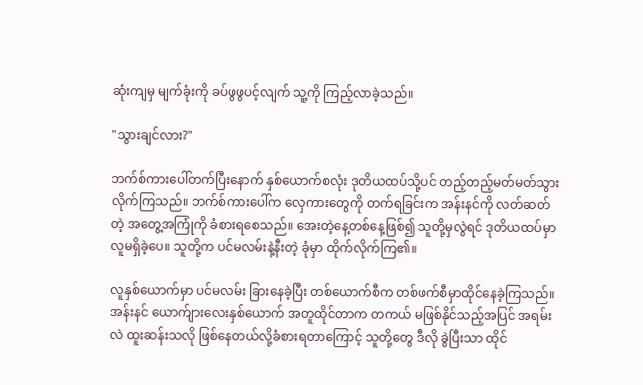ဆုံးကျမှ မျက်ခုံးကို ခပ်ဖွဖွပင့်လျက် သူ့ကို ကြည့်လာခဲ့သည်။

"သွားချင်လား?"

ဘက်စ်ကားပေါ်တက်ပြီးနောက် နှစ်ယောက်စလုံး ဒုတိယထပ်သို့ပင် တည့်တည့်မတ်မတ်သွားလိုက်ကြသည်။ ဘက်စ်ကားပေါ်က လှေကားတွေကို တက်ရခြင်းက အန်းနင်ကို လတ်ဆတ်တဲ့ အတွေ့အကြုံကို ခံစားရစေသည်။ အေးတဲ့နေ့တစ်နေ့ဖြစ်၍ သူတို့မှလွဲရင် ဒုတိယထပ်မှာ လူမရှိခဲ့ပေ။ သူတို့က ပင်မလမ်းနဲ့နီးတဲ့ ခုံမှာ ထိုက်လိုက်ကြ၏။

လူနှစ်ယောက်မှာ ပင်မလမ်း ခြားနေခဲ့ပြီး တစ်ယောက်စီက တစ်ဖက်စီမှာထိုင်နေခဲ့ကြသည်။ အန်းနင် ယောက်ျားလေးနှစ်ယောက် အတူထိုင်တာက တကယ် မဖြစ်နိုင်သည့်အပြင် အရမ်းလဲ ထူးဆန်းသလို ဖြစ်နေတယ်လို့ခံစားရတာကြောင့် သူတို့တွေ ဒီလို ခွဲပြီးသာ ထိုင်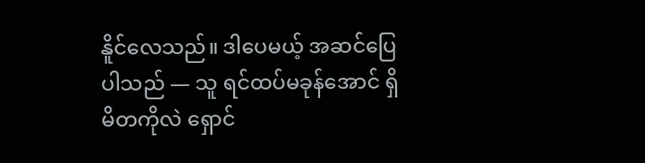နိူင်လေသည်။ ဒါပေမယ့် အဆင်ပြေပါသည် — သူ ရင်ထပ်မခုန်အောင် ရှိမိတကိုလဲ ရှောင်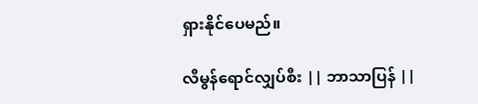ရှားနိုင်ပေမည်။

လီမွန်ရောင်လျှပ်စီး || ဘာသာပြန် ||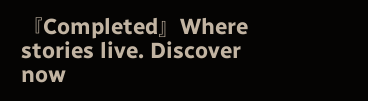『Completed』Where stories live. Discover now